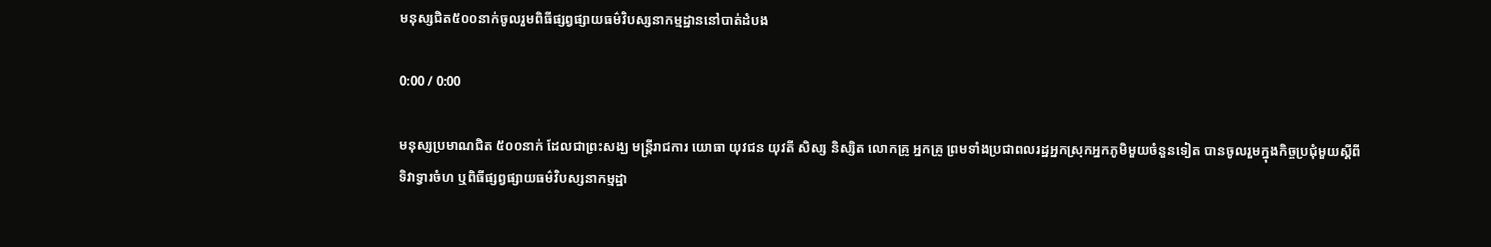មនុស្សជិត៥០០នាក់ចូលរួមពិធីផ្សព្វផ្សាយធម៌វិបស្សនាកម្មដ្ឋាននៅបាត់ដំបង

0:00 / 0:00

មនុស្សប្រមាណជិត ៥០០នាក់ ដែលជាព្រះសង្ឃ មន្ត្រីរាជការ យោធា យុវជន យុវតី សិស្ស និស្សិត លោកគ្រូ អ្នកគ្រូ ព្រមទាំងប្រជាពលរដ្ឋអ្នកស្រុកអ្នកភូមិមួយចំនួនទៀត បានចូលរួមក្នុងកិច្ចប្រជុំមួយស្ដីពីទិវាទ្វារចំហ ឬពិធីផ្សព្វផ្សាយធម៌វិបស្សនាកម្មដ្ឋា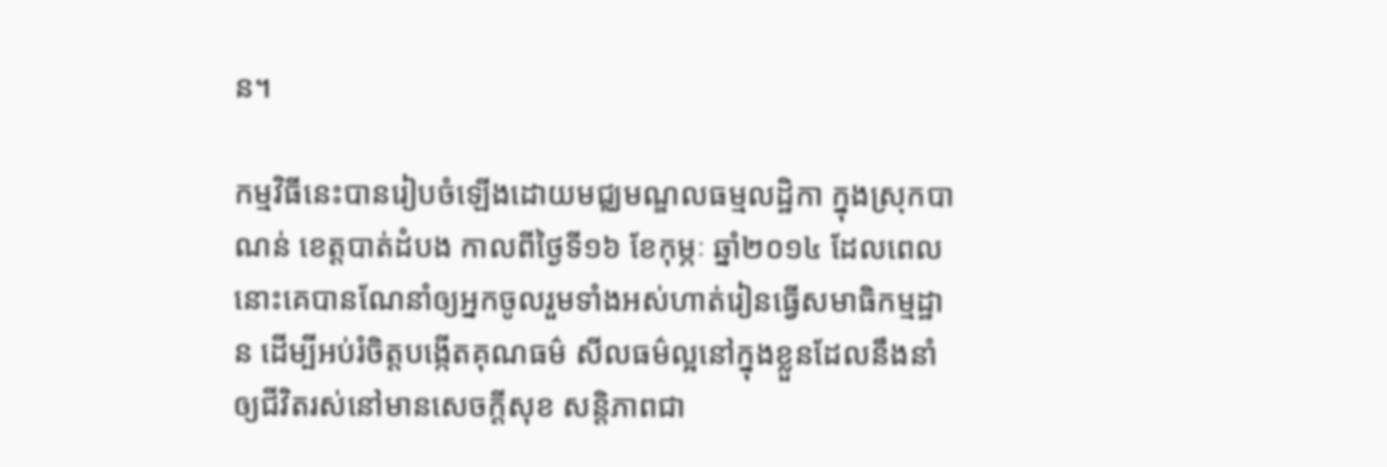ន។

កម្មវិធីនេះបានរៀបចំឡើងដោយមជ្ឈមណ្ឌលធម្មលដ្ឋិកា ក្នុងស្រុកបាណន់ ខេត្តបាត់ដំបង កាលពីថ្ងៃទី១៦ ខែកុម្ភៈ ឆ្នាំ២០១៤ ដែលពេលនោះគេបានណែនាំឲ្យអ្នកចូលរួមទាំងអស់ហាត់រៀនធ្វើសមាធិកម្មដ្ឋាន ដើម្បីអប់រំចិត្តបង្កើតគុណធម៌ សីលធម៌ល្អនៅក្នុងខ្លួនដែលនឹងនាំឲ្យជីវិតរស់នៅមានសេចក្ដីសុខ សន្តិភាពជា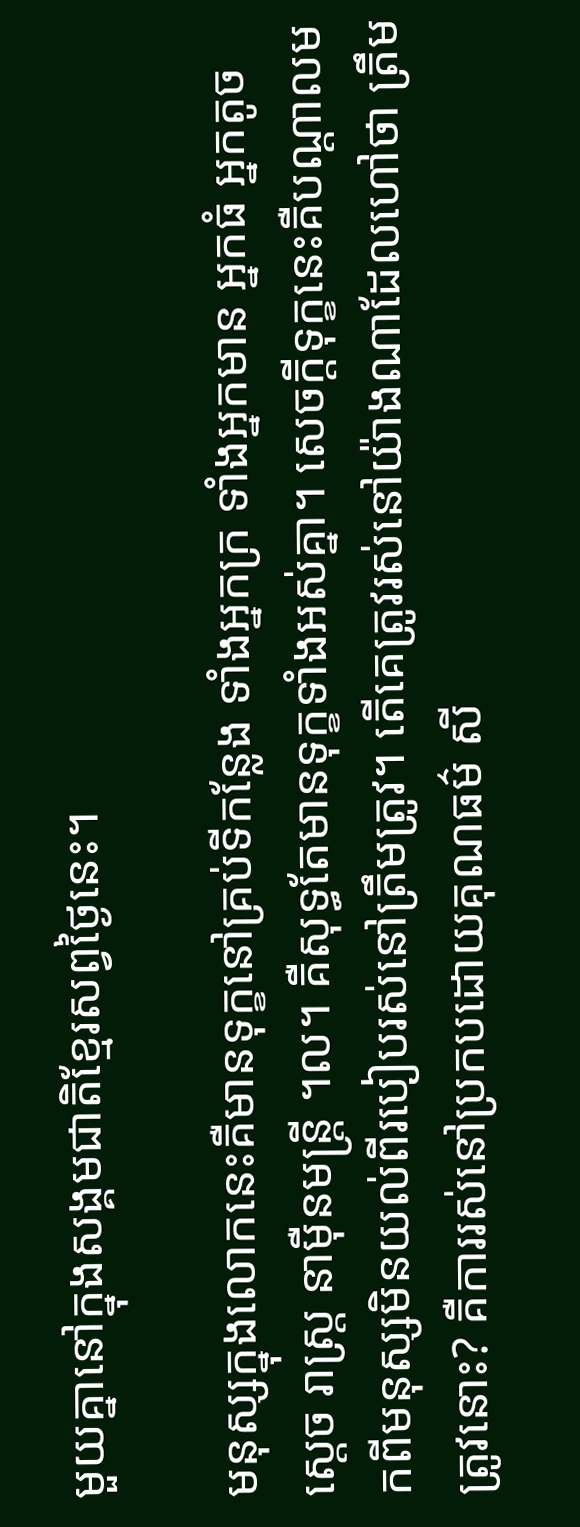មួយគ្នានៅក្នុងសង្គមជាតិខ្មែរសព្វថ្ងៃនេះ។

មនុស្សក្នុងលោកនេះគឺមានទុក្ខនៅគ្រប់ទីកន្លែង ទាំងអ្នកក្រ ទាំងអ្នកមាន អ្នកធំ អ្នកតូច ស្ដេច រាស្ត្រ នាម៉ឺនមន្រ្តី ។ល។ គឺសុទ្ធតែមានទុក្ខទាំងអស់គ្នា។ សេចក្ដីទុក្ខនេះគឺបណ្ដាលមកពីមនុស្សមិនយល់ពីរបៀបរស់នៅត្រឹមត្រូវ។ តើគេត្រូវរស់នៅយ៉ាងណាដែលហៅថា ត្រឹមត្រូវនោះ? គឺការរស់នៅប្រកបដោយគុណធម៌ សី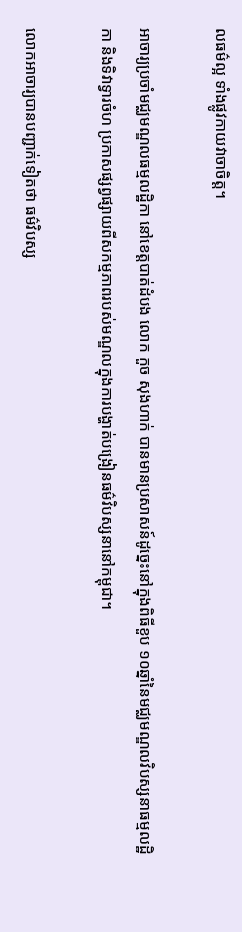លធម៌ល្អ ទាំងផ្លូវកាយវាចាចិត្ត។

អាចារ្យប្រចាំមជ្ឈមណ្ឌលធម្មលដ្ឋិកា នៅខេត្តបាត់ដំបង លោក កួច សុងហាក់ បានមានប្រសាសន៍ដូច្នេះនៅក្នុងពិធីខួប ១០ឆ្នាំនៃមជ្ឈមណ្ឌលវិបស្សនាធម្មលដ្ឋិកា និងទិវាទ្វារចំហ ប្រកាសផ្សព្វផ្សាយពីសកម្មភាពរបស់មណ្ឌលក្នុងការបង្ហាត់បង្រៀនធម៌វិបស្សនានៅកម្ពុជា។

លោកអាចារ្យបានបញ្ជាក់ទៀតថា ធម៌វិបស្ស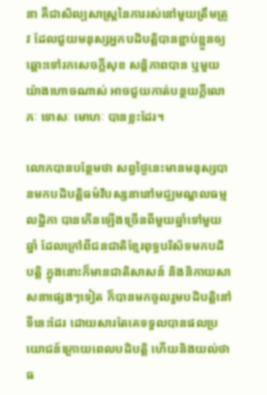នា គឺជាសិល្បសាស្ត្រនៃការរស់នៅមួយត្រឹមត្រូវ ដែលជួយមនុស្សអ្នកបដិបត្តិបានខ្ជាប់ខ្ជួនឲ្យឆ្ពោះទៅរកសេចក្ដីសុខ សន្តិភាពបាន ឬមួយយ៉ាងហោចណាស់ អាចជួយកាត់បន្ថយក្ដីលោភៈ ទោសៈ មោហៈ បានខ្លះដែរ។

លោកបានបន្ថែមថា សព្វថ្ងៃនេះមានមនុស្សបានមកបដិបត្តិធម៌វិបស្សនានៅមជ្ឈមណ្ឌលធម្មលដ្ឋិកា បានកើនឡើងច្រើនពីមួយឆ្នាំទៅមួយឆ្នាំ ដែលក្រៅពីជនជាតិខ្មែរពុទ្ធបរិស័ទមកបដិបត្តិ ក្នុងនោះក៏មានជាតិសាសន៍ និងនិកាយសាសនាផ្សេងៗទៀត ក៏បានមកចូលរួមបដិបត្តិនៅទីនេះដែរ ដោយសារតែគេទទួលបានផលប្រយោជន៍ក្រោយពេលបដិបត្តិ ហើយនិងយល់ថា ធ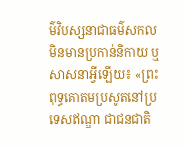ម៌វិបស្សនាជាធម៌សកល មិនមានប្រកាន់និកាយ ឬសាសនាអ្វីឡើយ៖ «ព្រះពុទ្ធគោតមប្រសូតនៅប្រទេសឥណ្ឌា ជាជនជាតិ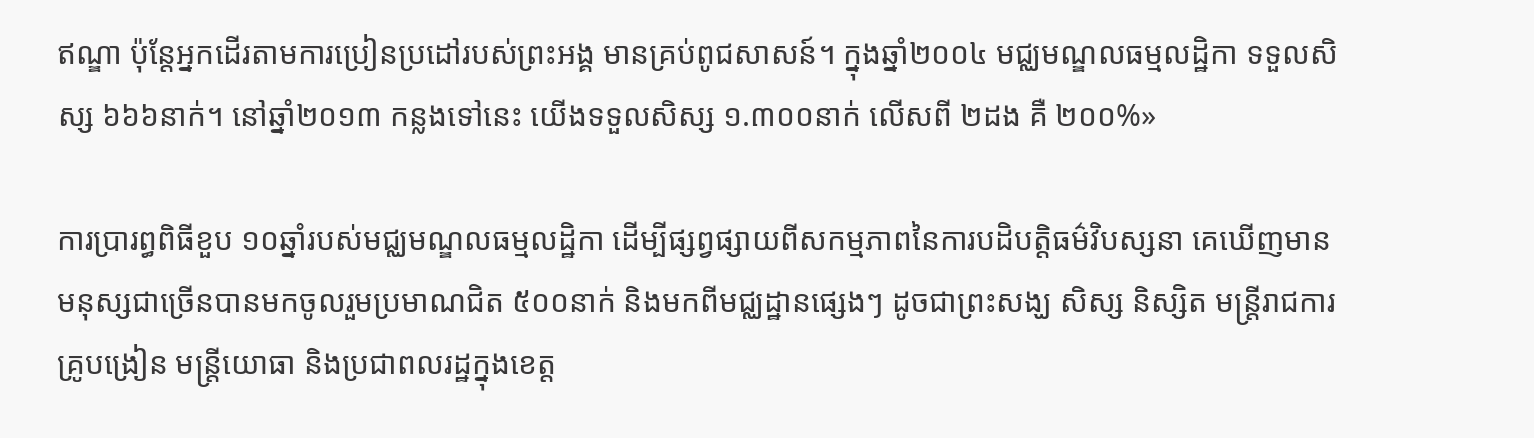ឥណ្ឌា ប៉ុន្តែអ្នកដើរតាមការប្រៀនប្រដៅរបស់ព្រះអង្គ មានគ្រប់ពូជសាសន៍។ ក្នុងឆ្នាំ២០០៤ មជ្ឈមណ្ឌលធម្មលដ្ឋិកា ទទួលសិស្ស ៦៦៦នាក់។ នៅឆ្នាំ២០១៣ កន្លងទៅនេះ យើងទទួលសិស្ស ១.៣០០នាក់ លើសពី ២ដង គឺ ២០០%»

ការប្រារព្ធពិធីខួប ១០ឆ្នាំរបស់មជ្ឈមណ្ឌលធម្មលដ្ឋិកា ដើម្បីផ្សព្វផ្សាយពីសកម្មភាពនៃការបដិបត្តិធម៌វិបស្សនា គេឃើញមានមនុស្សជាច្រើនបានមកចូលរួមប្រមាណជិត ៥០០នាក់ និងមកពីមជ្ឈដ្ឋានផ្សេងៗ ដូចជាព្រះសង្ឃ សិស្ស និស្សិត មន្ត្រីរាជការ គ្រូបង្រៀន មន្ត្រីយោធា និងប្រជាពលរដ្ឋក្នុងខេត្ត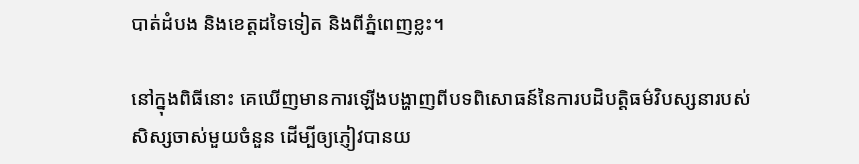បាត់ដំបង និងខេត្តដទៃទៀត និងពីភ្នំពេញខ្លះ។

នៅក្នុងពិធីនោះ គេឃើញមានការឡើងបង្ហាញពីបទពិសោធន៍នៃការបដិបត្តិធម៌វិបស្សនារបស់សិស្សចាស់មួយចំនួន ដើម្បីឲ្យភ្ញៀវបានយ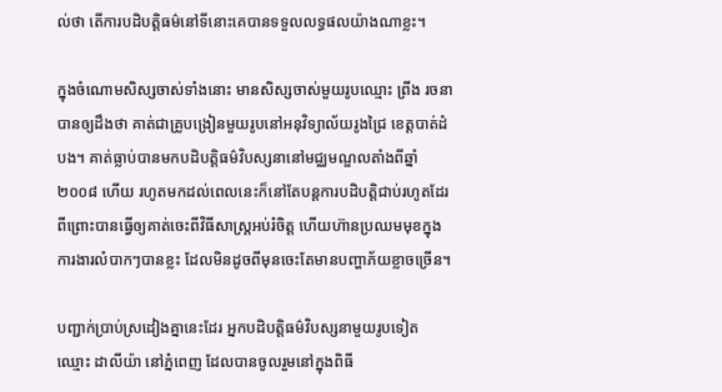ល់ថា តើការបដិបត្តិធម៌នៅទីនោះគេបានទទួលលទ្ធផលយ៉ាងណាខ្លះ។

ក្នុងចំណោមសិស្សចាស់ទាំងនោះ មានសិស្សចាស់មួយរូបឈ្មោះ ព្រីង រចនា បានឲ្យដឹងថា គាត់ជាគ្រូបង្រៀនមួយរូបនៅអនុវិទ្យាល័យរូងជ្រៃ ខេត្តបាត់ដំបង។ គាត់ធ្លាប់បានមកបដិបត្តិធម៌វិបស្សនានៅមជ្ឈមណ្ឌលតាំងពីឆ្នាំ២០០៨ ហើយ រហូតមកដល់ពេលនេះក៏នៅតែបន្តការបដិបត្តិជាប់រហូតដែរ ពីព្រោះបានធ្វើឲ្យគាត់ចេះពីវិធីសាស្ត្រអប់រំចិត្ត ហើយហ៊ានប្រឈមមុខក្នុងការងារលំបាកៗបានខ្លះ ដែលមិនដូចពីមុនចេះតែមានបញ្ហាភ័យខ្លាចច្រើន។

បញ្ជាក់ប្រាប់ស្រដៀងគ្នានេះដែរ អ្នកបដិបត្តិធម៌វិបស្សនាមួយរូបទៀត ឈ្មោះ ដាលីយ៉ា នៅភ្នំពេញ ដែលបានចូលរួមនៅក្នុងពិធី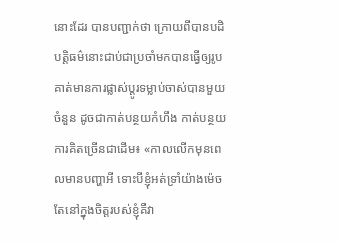នោះដែរ បានបញ្ជាក់ថា ក្រោយពីបានបដិបត្តិធម៌នោះជាប់ជាប្រចាំមកបានធ្វើឲ្យរូបគាត់មានការផ្លាស់ប្ដូរទម្លាប់ចាស់បានមួយចំនួន ដូចជាកាត់បន្ថយកំហឹង កាត់បន្ថយការគិតច្រើនជាដើម៖ «កាលលើកមុនពេលមានបញ្ហាអី ទោះបីខ្ញុំអត់ទ្រាំយ៉ាងម៉េច តែនៅក្នុងចិត្តរបស់ខ្ញុំគឺវា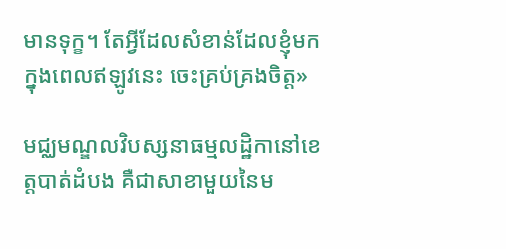មានទុក្ខ។ តែអ្វីដែលសំខាន់ដែលខ្ញុំមកក្នុងពេលឥឡូវនេះ ចេះគ្រប់គ្រងចិត្ត»

មជ្ឈមណ្ឌលវិបស្សនាធម្មលដ្ឋិកានៅខេត្តបាត់ដំបង គឺជាសាខាមួយនៃម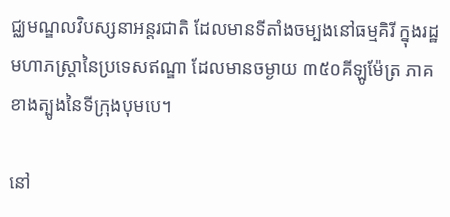ជ្ឈមណ្ឌលវិបស្សនាអន្ដរជាតិ ដែលមានទីតាំងចម្បងនៅធម្មគិរី ក្នុងរដ្ឋមហាភស្ដ្រានៃប្រទេសឥណ្ឌា ដែលមានចម្ងាយ ៣៥០គីឡូម៉ែត្រ ភាគខាងត្បូងនៃទីក្រុងបុមបេ។

នៅ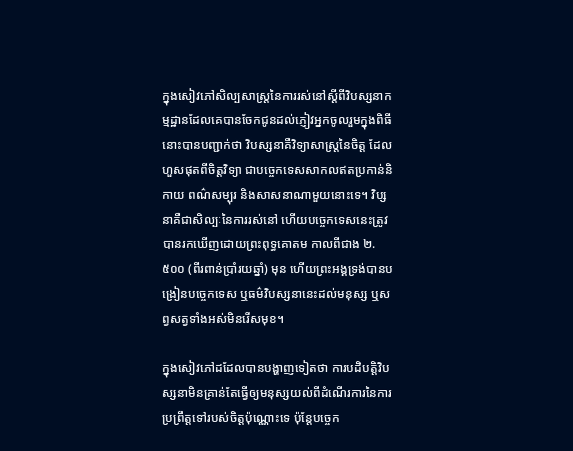ក្នុងសៀវភៅសិល្បសាស្ត្រនៃការរស់នៅស្ដីពីវិបស្សនាកម្មដ្ឋានដែលគេបានចែកជូនដល់ភ្ញៀវអ្នកចូលរួមក្នុងពិធីនោះបានបញ្ជាក់ថា វិបស្សនាគឺវិទ្យាសាស្ត្រនៃចិត្ត ដែលហួសផុតពីចិត្តវិទ្យា ជាបច្ចេកទេសសាកលឥតប្រកាន់និកាយ ពណ៌សម្បុរ និងសាសនាណាមួយនោះទេ។ វិប្សនាគឺជាសិល្បៈនៃការរស់នៅ ហើយបច្ចេកទេសនេះត្រូវបានរកឃើញដោយព្រះពុទ្ធគោតម កាលពីជាង ២.៥០០ (ពីរពាន់ប្រាំរយឆ្នាំ) មុន ហើយព្រះអង្គទ្រង់បានបង្រៀនបច្ចេកទេស ឬធម៌វិបស្សនានេះដល់មនុស្ស ឬសព្វសត្វទាំងអស់មិនរើសមុខ។

ក្នុងសៀវភៅដដែលបានបង្ហាញទៀតថា ការបដិបត្តិវិបស្សនាមិនគ្រាន់តែធ្វើឲ្យមនុស្សយល់ពីដំណើរការនៃការប្រព្រឹត្តទៅរបស់ចិត្តប៉ុណ្ណោះទេ ប៉ុន្តែបច្ចេក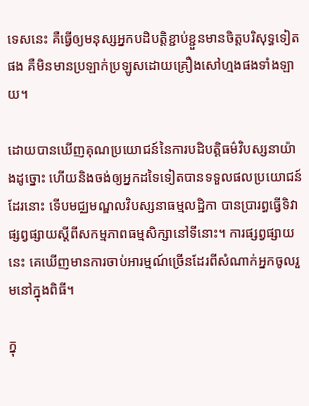ទេសនេះ គឺធ្វើឲ្យមនុស្សអ្នកបដិបត្តិខ្ជាប់ខ្ជួនមានចិត្តបរិសុទ្ធទៀតផង គឺមិនមានប្រឡាក់ប្រឡូសដោយគ្រឿងសៅហ្មងផងទាំងឡាយ។

ដោយបានឃើញគុណប្រយោជន៍នៃការបដិបត្តិធម៌វិបស្សនាយ៉ាងដូច្នោះ ហើយនិងចង់ឲ្យអ្នកដទៃទៀតបានទទួលផលប្រយោជន៍ដែរនោះ ទើបមជ្ឈមណ្ឌលវិបស្សនាធម្មលដ្ឋិកា បានប្រារព្ធធ្វើទិវាផ្សព្វផ្សាយស្ដីពីសកម្មភាពធម្មសិក្សានៅទីនោះ។ ការផ្សព្វផ្សាយនេះ គេឃើញមានការចាប់អារម្មណ៍ច្រើនដែរពីសំណាក់អ្នកចូលរួមនៅក្នុងពិធី។

ក្នុ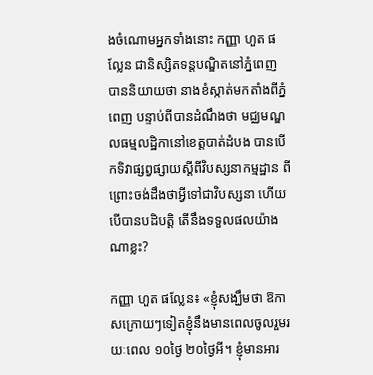ងចំណោមអ្នកទាំងនោះ កញ្ញា ហួត ផល្លែន ជានិស្សិតទន្តបណ្ឌិតនៅភ្នំពេញ បាននិយាយថា នាងខំស្កាត់មកតាំងពីភ្នំពេញ បន្ទាប់ពីបានដំណឹងថា មជ្ឈមណ្ឌលធម្មលដ្ឋិកានៅខេត្តបាត់ដំបង បានបើកទិវាផ្សព្វផ្សាយស្ដីពីវិបស្សនាកម្មដ្ឋាន ពីព្រោះចង់ដឹងថាអ្វីទៅជាវិបស្សនា ហើយបើបានបដិបត្តិ តើនឹងទទួលផលយ៉ាងណាខ្លះ?

កញ្ញា ហួត ផល្លែន៖ «ខ្ញុំសង្ឃឹមថា ឱកាសក្រោយៗទៀតខ្ញុំនឹងមានពេលចូលរួមរយៈពេល ១០ថ្ងៃ ២០ថ្ងៃអី។ ខ្ញុំមានអារ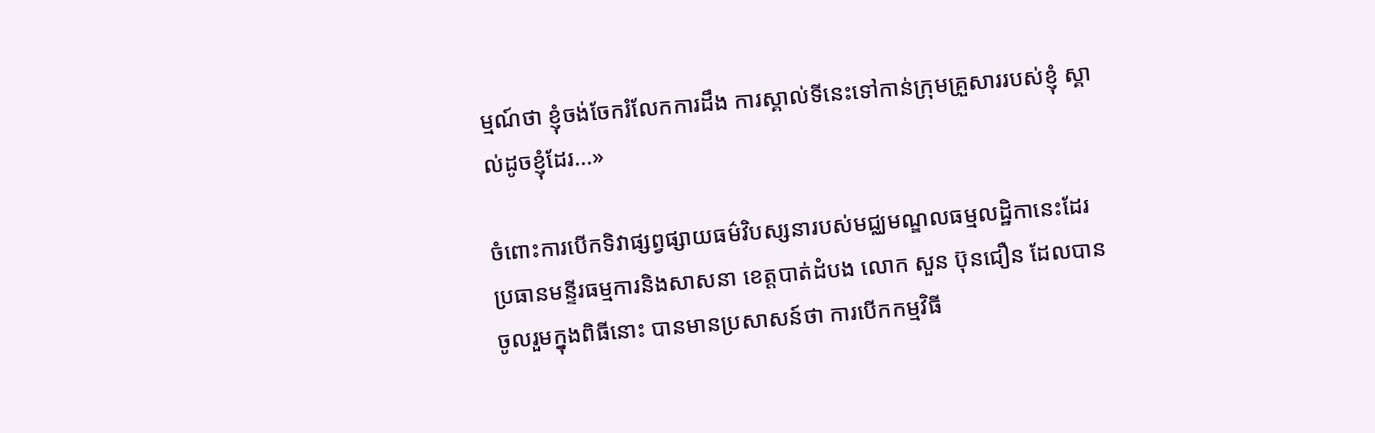ម្មណ៍ថា ខ្ញុំចង់ចែករំលែកការដឹង ការស្គាល់ទីនេះទៅកាន់ក្រុមគ្រួសាររបស់ខ្ញុំ ស្គាល់ដូចខ្ញុំដែរ...»

ចំពោះការបើកទិវាផ្សព្វផ្សាយធម៌វិបស្សនារបស់មជ្ឈមណ្ឌលធម្មលដ្ឋិកានេះដែរ ប្រធានមន្ទីរធម្មការនិងសាសនា ខេត្តបាត់ដំបង លោក សួន ប៊ុនជឿន ដែលបានចូលរួមក្នុងពិធីនោះ បានមានប្រសាសន៍ថា ការបើកកម្មវិធី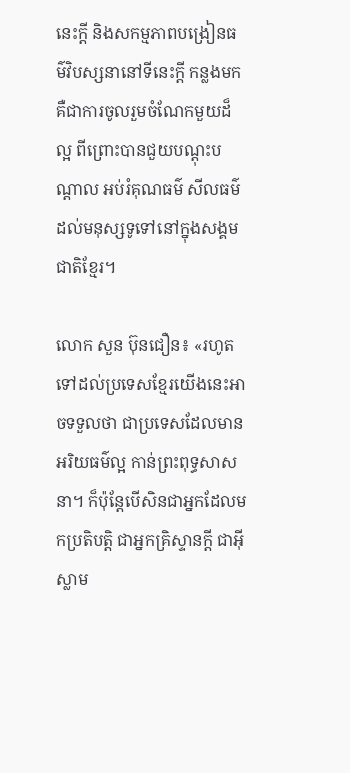នេះក្តី និងសកម្មភាពបង្រៀនធម៌វិបស្សនានៅទីនេះក្ដី កន្លងមកគឺជាការចូលរួមចំណែកមួយដ៏ល្អ ពីព្រោះបានជួយបណ្ដុះបណ្ដាល អប់រំគុណធម៌ សីលធម៌ដល់មនុស្សទូទៅនៅក្នុងសង្គមជាតិខ្មែរ។

លោក សួន ប៊ុនជឿន៖ «រហូតទៅដល់ប្រទេសខ្មែរយើងនេះអាចទទួលថា ជាប្រទេសដែលមានអរិយធម៌ល្អ កាន់ព្រះពុទ្ធសាសនា។ ក៏ប៉ុន្តែបើសិនជាអ្នកដែលមកប្រតិបត្តិ ជាអ្នកគ្រិស្ទានក្តី ជាអ៊ីស្លាម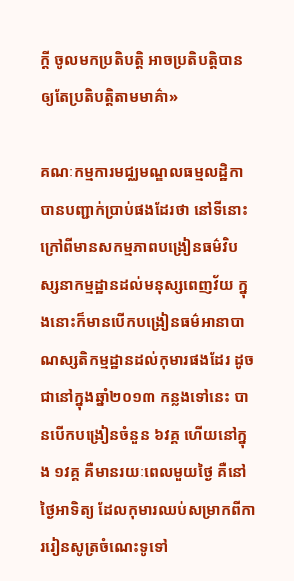ក្តី ចូលមកប្រតិបត្តិ អាចប្រតិបត្តិបាន ឲ្យតែប្រតិបត្តិតាមមាគ៌ា»

គណៈកម្មការមជ្ឈមណ្ឌលធម្មលដ្ឋិកា បានបញ្ជាក់ប្រាប់ផងដែរថា នៅទីនោះ ក្រៅពីមានសកម្មភាពបង្រៀនធម៌វិបស្សនាកម្មដ្ឋានដល់មនុស្សពេញវ័យ ក្នុងនោះក៏មានបើកបង្រៀនធម៌អានាបាណស្សតិកម្មដ្ឋានដល់កុមារផងដែរ ដូចជានៅក្នុងឆ្នាំ២០១៣ កន្លងទៅនេះ បានបើកបង្រៀនចំនួន ៦វគ្គ ហើយនៅក្នុង ១វគ្គ គឺមានរយៈពេលមួយថ្ងៃ គឺនៅថ្ងៃអាទិត្យ ដែលកុមារឈប់សម្រាកពីការរៀនសូត្រចំណេះទូទៅ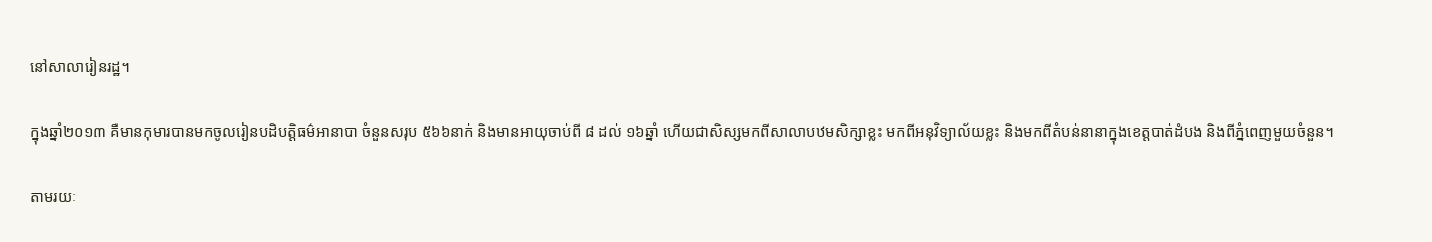នៅសាលារៀនរដ្ឋ។

ក្នុងឆ្នាំ២០១៣ គឺមានកុមារបានមកចូលរៀនបដិបត្តិធម៌អានាបា ចំនួនសរុប ៥៦៦នាក់ និងមានអាយុចាប់ពី ៨ ដល់ ១៦ឆ្នាំ ហើយជាសិស្សមកពីសាលាបឋមសិក្សាខ្លះ មកពីអនុវិទ្យាល័យខ្លះ និងមកពីតំបន់នានាក្នុងខេត្តបាត់ដំបង និងពីភ្នំពេញមួយចំនួន។

តាមរយៈ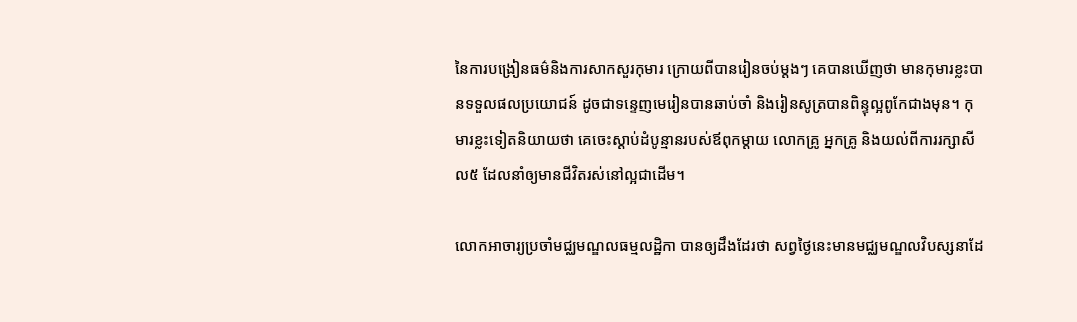នៃការបង្រៀនធម៌និងការសាកសួរកុមារ ក្រោយពីបានរៀនចប់ម្ដងៗ គេបានឃើញថា មានកុមារខ្លះបានទទួលផលប្រយោជន៍ ដូចជាទន្ទេញមេរៀនបានឆាប់ចាំ និងរៀនសូត្របានពិន្ទុល្អពូកែជាងមុន។ កុមារខ្លះទៀតនិយាយថា គេចេះស្ដាប់ដំបូន្មានរបស់ឪពុកម្ដាយ លោកគ្រូ អ្នកគ្រូ និងយល់ពីការរក្សាសីល៥ ដែលនាំឲ្យមានជីវិតរស់នៅល្អជាដើម។

លោកអាចារ្យប្រចាំមជ្ឈមណ្ឌលធម្មលដ្ឋិកា បានឲ្យដឹងដែរថា សព្វថ្ងៃនេះមានមជ្ឈមណ្ឌលវិបស្សនាដែ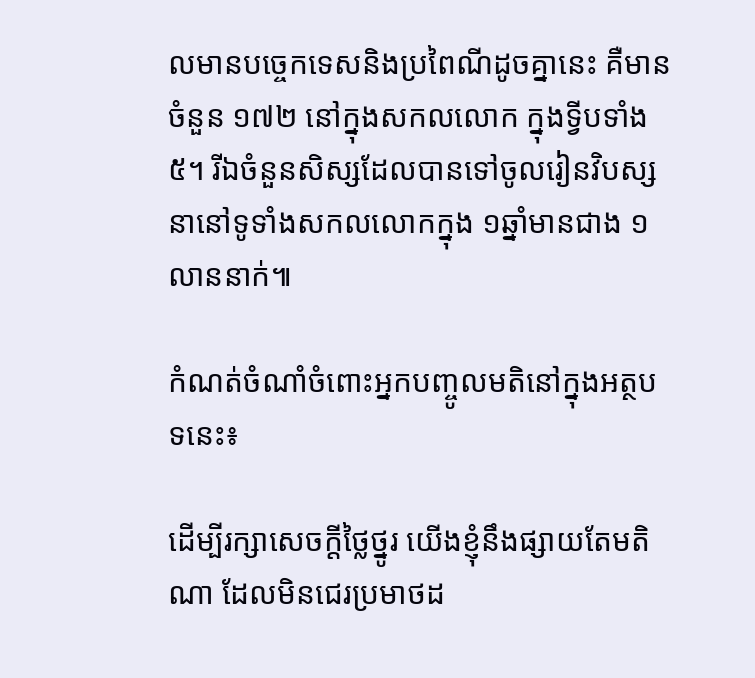លមានបច្ចេកទេសនិងប្រពៃណីដូចគ្នានេះ គឺមានចំនួន ១៧២ នៅក្នុងសកលលោក ក្នុងទ្វីបទាំង៥។ រីឯចំនួនសិស្សដែលបានទៅចូលរៀនវិបស្សនានៅទូទាំងសកលលោកក្នុង ១ឆ្នាំមានជាង ១លាននាក់៕

កំណត់ចំណាំចំពោះអ្នកបញ្ចូលមតិនៅក្នុងអត្ថបទនេះ៖

ដើម្បីរក្សាសេចក្ដីថ្លៃថ្នូរ យើងខ្ញុំនឹងផ្សាយតែមតិណា ដែលមិនជេរប្រមាថដ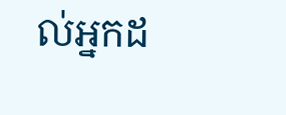ល់អ្នកដ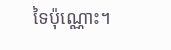ទៃប៉ុណ្ណោះ។